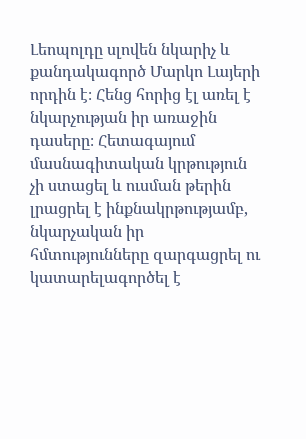Լեոպոլդը սլովեն նկարիչ և քանդակագործ Մարկո Լայերի որդին է։ Հենց հորից էլ առել է նկարչության իր առաջին դասերը։ Հետագայում մասնագիտական կրթություն չի ստացել և ուսման թերին լրացրել է ինքնակրթությամբ, նկարչական իր հմտությունները զարգացրել ու կատարելագործել է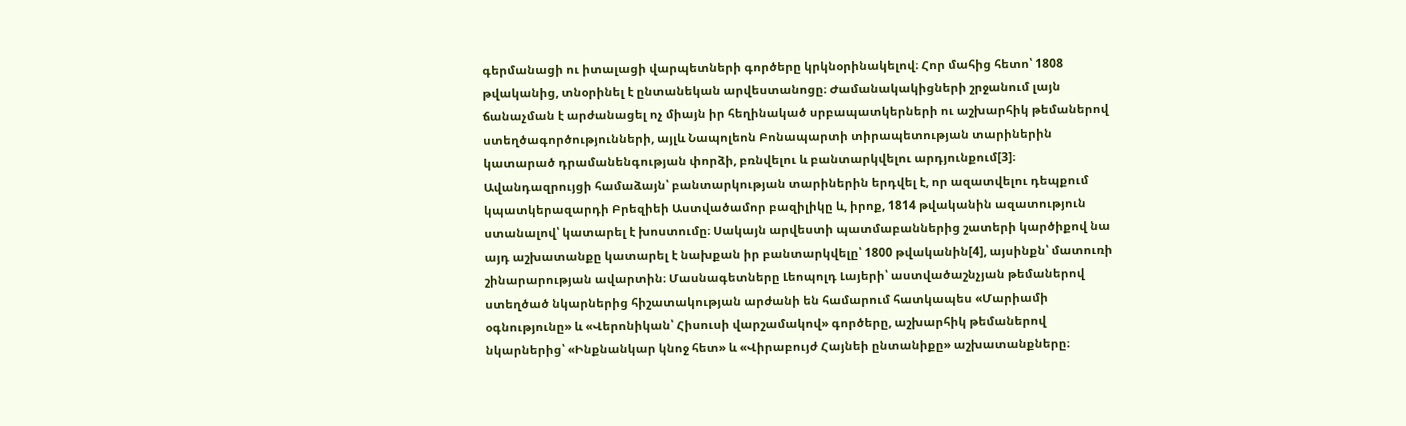գերմանացի ու իտալացի վարպետների գործերը կրկնօրինակելով։ Հոր մահից հետո՝ 1808 թվականից, տնօրինել է ընտանեկան արվեստանոցը։ Ժամանակակիցների շրջանում լայն ճանաչման է արժանացել ոչ միայն իր հեղինակած սրբապատկերների ու աշխարհիկ թեմաներով ստեղծագործությունների, այլև Նապոլեոն Բոնապարտի տիրապետության տարիներին կատարած դրամանենգության փորձի, բռնվելու և բանտարկվելու արդյունքում[3]։ Ավանդազրույցի համաձայն՝ բանտարկության տարիներին երդվել է, որ ազատվելու դեպքում կպատկերազարդի Բրեզիեի Աստվածամոր բազիլիկը և, իրոք, 1814 թվականին ազատություն ստանալով՝ կատարել է խոստումը։ Սակայն արվեստի պատմաբաններից շատերի կարծիքով նա այդ աշխատանքը կատարել է նախքան իր բանտարկվելը՝ 1800 թվականին[4], այսինքն՝ մատուռի շինարարության ավարտին։ Մասնագետները Լեոպոլդ Լայերի՝ աստվածաշնչյան թեմաներով ստեղծած նկարներից հիշատակության արժանի են համարում հատկապես «Մարիամի օգնությունը» և «Վերոնիկան՝ Հիսուսի վարշամակով» գործերը, աշխարհիկ թեմաներով նկարներից՝ «Ինքնանկար կնոջ հետ» և «Վիրաբույժ Հայնեի ընտանիքը» աշխատանքները։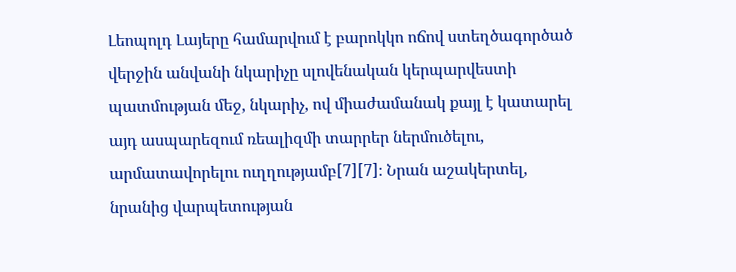Լեոպոլդ Լայերը համարվում է բարոկկո ոճով ստեղծագործած վերջին անվանի նկարիչը սլովենական կերպարվեստի պատմության մեջ, նկարիչ, ով միաժամանակ քայլ է կատարել այդ ասպարեզում ռեալիզմի տարրեր ներմուծելու, արմատավորելու ուղղությամբ[7][7]։ Նրան աշակերտել, նրանից վարպետության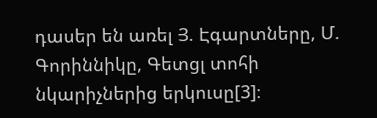դասեր են առել Յ. Էգարտները, Մ. Գորիննիկը, Գետցլ տոհի նկարիչներից երկուսը[3]։